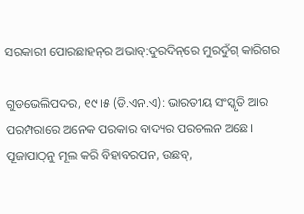ସରକାରୀ ପୋରଛାହନ୍‌ର ଅଭାବ୍‌:ଦୁରଦିନ୍‌ରେ ମୁରଦୁଁଗ୍‌ କାରିଗର

ଗୁଡଭେଲିପଦର, ୧୯।୫ (ଡି.ଏନ.ଏ): ଭାରତୀୟ ସଂସ୍କୃତି ଆର ପରମ୍ପରାରେ ଅନେକ ପରକାର ବାଦ୍ୟର ପରଚଲନ ଅଛେ। ପୂଜାପାଠ୍‌ନୁ ମୂଲ କରି ବିହାବରପନ, ଉଛବ୍‌,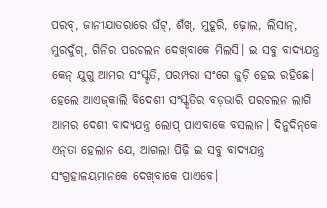ପରବ୍‌, ଜାନୀଯାତରାରେ ଘଁଟ୍‌, ଶଁଖ୍‌, ମୁହୂରି, ଢ଼ୋଲ, ଲିସାନ୍‌, ମୁରଦୁଁଗ୍‌, ଗିନିର ପରଚଲନ ଦେଖ୍‌ବାକେ ମିଲସି। ଇ ସବୁ ବାଦ୍ୟଯନ୍ତ୍ର କେନ୍‌ ଯୁଗୁ ଆମର ସଂସ୍କୃତି, ପରମ୍ପରା ସଂଗେ ଜୁଡ଼ି ହେଇ ରହିଛେ। ହେଲେ ଆଏଜ୍‌କାଲି ବିଦେଶୀ ସଂସ୍କୃତିର ବଡ଼ଭାରି ପରଚଲନ ଲାଗି ଆମର ଦେଶୀ ବାଦ୍ୟଯନ୍ତ୍ର ଲୋପ୍‌ ପାଏବାକେ ବସଲାନ। ଦିନୁଦିନ୍‌କେ ଏନ୍‌ତା ହେଲାନ ଯେ, ଆଗଲା ପିଢ଼ି ଇ ସବୁ ବାଦ୍ୟଯନ୍ତ୍ର ସଂଗ୍ରହାଳୟମାନକେ ଦେଖ୍‌ବାକେ ପାଏବେ।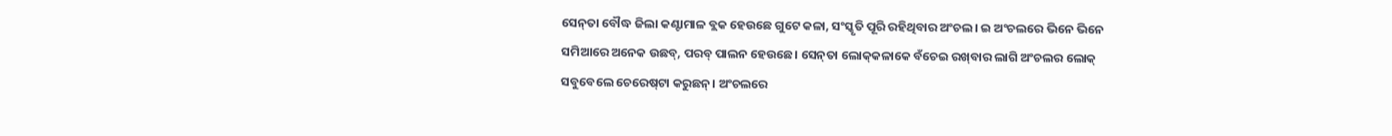ସେନ୍‌ତା ବୌଦ୍ଧ ଜିଲା କଣ୍ଟାମାଳ ବ୍ଲକ ହେଉଛେ ଗୁଟେ କଳା, ସଂସ୍କୃତି ପୂରି ରହିଥିବାର ଅଂଚଲ। ଇ ଅଂଚଲରେ ଭିନେ ଭିନେ ସମିଆରେ ଅନେକ ଉଛବ୍‌, ପରବ୍‌ ପାଲନ ହେଉଛେ। ସେନ୍‌ତା ଲୋକ୍‌କଳାକେ ବଁଚେଇ ରଖ୍‌ବାର ଲାଗି ଅଂଚଲର ଲୋକ୍‌ ସବୁବେଲେ ଚେରେଷ୍‌ଟା କରୁଛନ୍‌। ଅଂଚଲରେ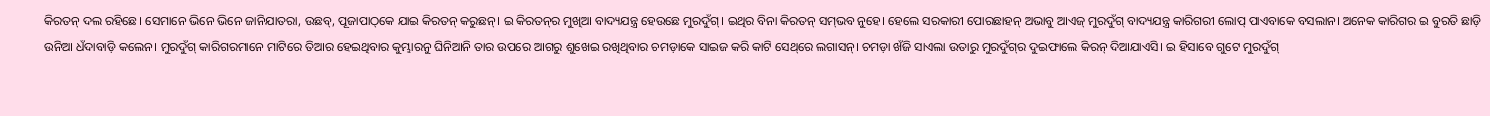କିରତନ୍‌ ଦଲ ରହିଛେ। ସେମାନେ ଭିନେ ଭିନେ ଜାନିଯାତରା, ଉଛବ୍‌, ପୂଜାପାଠ୍‌କେ ଯାଇ କିରତନ୍‌ କରୁଛନ୍‌। ଇ କିରତନ୍‌ର ମୁଖିଆ ବାଦ୍ୟଯନ୍ତ୍ର ହେଉଛେ ମୁରଦୁଁଗ୍‌। ଇଥିର ବିନା କିରତନ୍‌ ସମ୍‌ଭବ ନୁହେ। ହେଲେ ସରକାରୀ ପୋରଛାହନ୍‌ ଅଭାବୁ ଆଏଜ୍‌ ମୁରଦୁଁଗ୍‌ ବାଦ୍ୟଯନ୍ତ୍ର କାରିଗରୀ ଲୋପ୍‌ ପାଏବାକେ ବସଲାନ। ଅନେକ କାରିଗର ଇ ବୁରତି ଛାଡ଼ି ଉନିଆ ଧଁଦାବାଡ଼ି କଲେନ। ମୁରଦୁଁଗ୍‌ କାରିଗରମାନେ ମାଟିରେ ତିଆର ହେଇଥିବାର କୁମ୍ଭାରନୁ ଘିନିଆନି ତାର ଉପରେ ଆଗରୁ ଶୁଖେଇ ରଖିଥିବାର ଚମଡ଼ାକେ ସାଇଜ କରି କାଟି ସେଥ୍‌ରେ ଲଗାସନ୍‌। ଚମଡ଼ା ଖଁଜି ସାଏଲା ଉତାରୁ ମୁରଦୁଁଗ୍‌ର ଦୁଇଫାଲେ କିରନ୍‌ ଦିଆଯାଏସି। ଇ ହିସାବେ ଗୁଟେ ମୁରଦୁଁଗ୍‌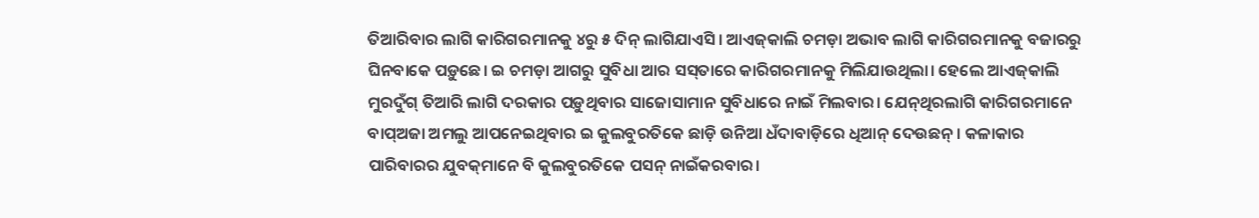ତିଆରିବାର ଲାଗି କାରିଗରମାନକୁ ୪ରୁ ୫ ଦିନ୍‌ ଲାଗିଯାଏସି। ଆଏଜ୍‌କାଲି ଚମଡ଼ା ଅଭାବ ଲାଗି କାରିଗରମାନକୁ ବଜାରରୁ ଘିନବାକେ ପଡ଼ୁଛେ। ଇ ଚମଡ଼ା ଆଗରୁ ସୁବିଧା ଆର ସସ୍‌ତାରେ କାରିଗରମାନକୁ ମିଲିଯାଉଥିଲା। ହେଲେ ଆଏଜ୍‌କାଲି ମୁରଦୁଁଗ୍‌ ତିଆରି ଲାଗି ଦରକାର ପଡ଼ୁଥିବାର ସାଜୋସାମାନ ସୁବିଧାରେ ନାଇଁ ମିଲବାର। ଯେନ୍‌ଥିରଲାଗି କାରିଗରମାନେ ବାପ୍‌ଅଜା ଅମଲୁ ଆପନେଇଥିବାର ଇ କୁଲବୁରତିକେ ଛାଡ଼ି ଉନିଆ ଧଁଦାବାଡ଼ିରେ ଧିଆନ୍‌ ଦେଉଛନ୍‌। କଳାକାର ପାରିବାରର ଯୁବକ୍‌ମାନେ ବି କୁଲବୁରତିକେ ପସନ୍‌ ନାଇଁକରବାର।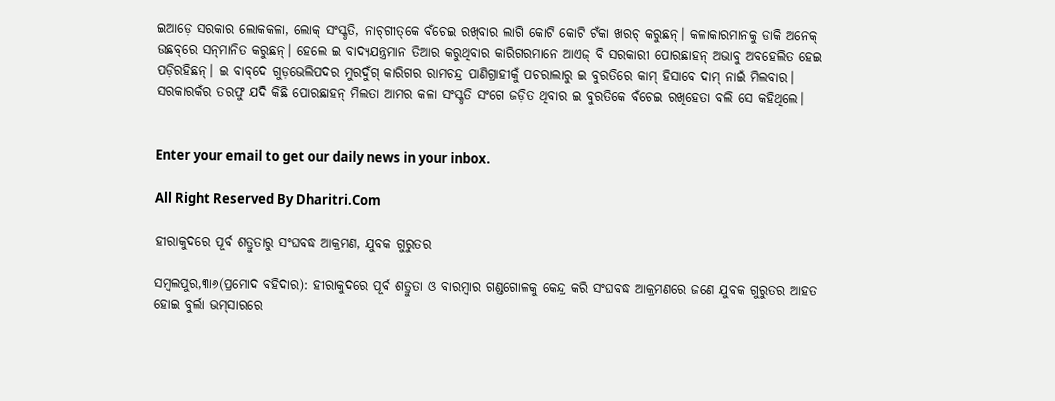ଇଆଡ଼େ ସରକାର ଲୋକକଳା, ଲୋକ୍‌ ସଂସ୍କୃତି, ନାଚ୍‌ଗୀତ୍‌କେ ବଁଚେଇ ରଖ୍‌ବାର ଲାଗି କୋଟି କୋଟି ଟଁକା ଖରଚ୍‌ କରୁଛନ୍‌। କଳାକାରମାନକୁ ଡାକି ଅନେକ୍‌ ଉଛବ୍‌ରେ ସନ୍‌ମାନିତ କରୁଛନ୍‌। ହେଲେ ଇ ବାଦ୍ୟଯନ୍ତ୍ରମାନ ତିଆର କରୁଥିବାର କାରିଗରମାନେ ଆଏଜ୍‌ ବି ସରକାରୀ ପୋରଛାହନ୍‌ ଅଭାବୁ ଅବହେଲିତ ହେଇ ପଡ଼ିରହିଛନ୍‌। ଇ ବାବ୍‌ଦେ ଗୁଡ଼ଭେଲିପଦର ମୁରଦୁଁଗ୍‌ କାରିଗର ରାମଚନ୍ଦ୍ର ପାଣିଗ୍ରାହୀକୁଁ ପଚରାଲାରୁ ଇ ବୁରତିରେ କାମ୍‌ ହିସାବେ ଦାମ୍‌ ନାଇଁ ମିଲବାର। ସରକାରକଁର ତରଫୁ ଯଦି କିଛି ପୋରଛାହନ୍‌ ମିଲତା ଆମର କଳା ସଂସ୍କୃତି ସଂଗେ ଜଡ଼ିତ ଥିବାର ଇ ବୁରତିକେ ବଁଚେଇ ରଖିହେତା ବଲି ସେ କହିଥିଲେ।


Enter your email to get our daily news in your inbox.

All Right Reserved By Dharitri.Com

ହୀରାକୁଦରେ ପୂର୍ବ ଶତ୍ରୁତାରୁ ସଂଘବଦ୍ଧ ଆକ୍ରମଣ, ଯୁବକ ଗୁରୁତର

ସମ୍ବଲପୁର,୩ା୬(ପ୍ରମୋଦ ବହିଦାର): ହୀରାକୁଦରେ ପୂର୍ବ ଶତ୍ରୁତା ଓ ବାରମ୍ବାର ଗଣ୍ଡଗୋଳକୁ କେନ୍ଦ୍ର କରି ସଂଘବଦ୍ଧ ଆକ୍ରମଣରେ ଜଣେ ଯୁବକ ଗୁରୁତର ଆହତ ହୋଇ ବୁର୍ଲା ଭମ୍‌ସାରରେ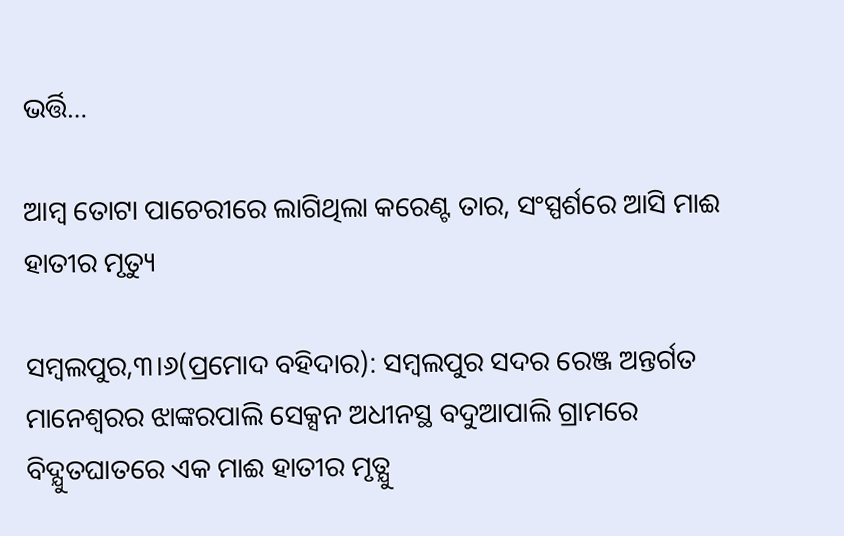ଭର୍ତ୍ତି…

ଆମ୍ବ ତୋଟା ପାଚେରୀରେ ଲାଗିଥିଲା କରେଣ୍ଟ ତାର, ସଂସ୍ପର୍ଶରେ ଆସି ମାଈ ହାତୀର ମୃତ୍ୟୁ

ସମ୍ବଲପୁର,୩।୬(ପ୍ରମୋଦ ବହିଦାର): ସମ୍ବଲପୁର ସଦର ରେଞ୍ଜ ଅନ୍ତର୍ଗତ ମାନେଶ୍ବରର ଝାଙ୍କରପାଲି ସେକ୍ସନ ଅଧୀନସ୍ଥ ବଦୁଆପାଲି ଗ୍ରାମରେ ବିଦ୍ଯୁତଘାତରେ ଏକ ମାଈ ହାତୀର ମୃତ୍ଯୁ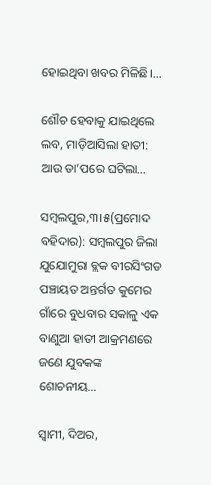ହୋଇଥିବା ଖବର ମିଳିଛି।…

ଶୌଚ ହେବାକୁ ଯାଇଥିଲେ ଲବ, ମାଡ଼ିଆସିଲା ହାତୀ: ଆଉ ତା’ପରେ ଘଟିଲା…

ସମ୍ବଲପୁର,୩।୫(ପ୍ରମୋଦ ବହିଦାର): ସମ୍ବଲପୁର ଜିଲା ଯୁଯୋମୁରା ବ୍ଲକ ବୀରସିଂଗଡ ପଞ୍ଚାୟତ ଅନ୍ତର୍ଗତ କୁମେର ଗାଁରେ ବୁଧବାର ସକାଳୁ ଏକ ବାଣୁଆ ହାତୀ ଆକ୍ରମଣରେ ଜଣେ ଯୁବକଙ୍କ ଶୋଚନୀୟ…

ସ୍ବାମୀ, ଦିଅର,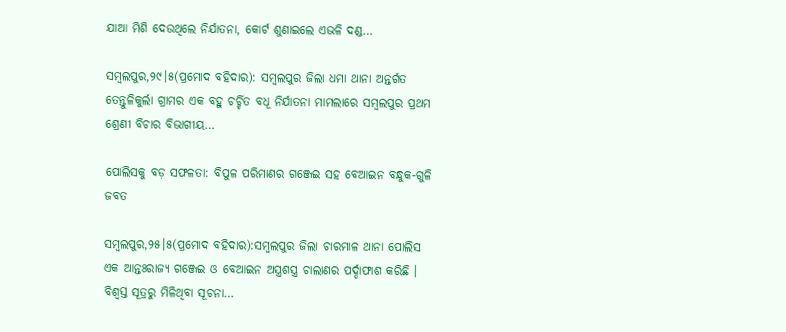ଯାଆ ମିଶି ଦେଉଥିଲେ ନିର୍ଯାତନା, କୋର୍ଟ ଶୁଣାଇଲେ ଏଭଳି ଦଣ୍ଡ…

ସମ୍ବଲପୁର,୨୯।୫(ପ୍ରମୋଦ ବହିଦାର): ସମ୍ବଲପୁର ଜିଲା ଧମା ଥାନା ଅନ୍ତର୍ଗତ ତେନ୍ତୁଳିକୁର୍ଲା ଗ୍ରାମର ଏକ ବହୁ ଚର୍ଚ୍ଚିତ ବଧୂ ନିର୍ଯାତନା ମାମଲାରେ ସମ୍ବଲପୁର ପ୍ରଥମ ଶ୍ରେଣୀ ବିଚାର ବିଭାଗୀୟ…

ପୋଲିସକୁ ବଡ଼ ସଫଳତା: ବିପୁଳ ପରିମାଣର ଗଞ୍ଜେଇ ସହ ବେଆଇନ ବନ୍ଧୁକ-ଗୁଳି ଜବତ

ସମ୍ବଲପୁର,୨୫।୫(ପ୍ରମୋଦ ବହିଦାର):ସମ୍ବଲପୁର ଜିଲା ଚାରମାଳ ଥାନା ପୋଲିସ ଏକ ଆନ୍ତଃରାଜ୍ୟ ଗଞ୍ଜେଇ ଓ ବେଆଇନ ଅସ୍ତ୍ରଶସ୍ତ୍ର ଚାଲାଣର ପର୍ଦ୍ଦାଫାଶ କରିଛି । ବିଶ୍ୱସ୍ତ ସୂତ୍ରରୁ ମିଳିଥିବା ସୂଚନା…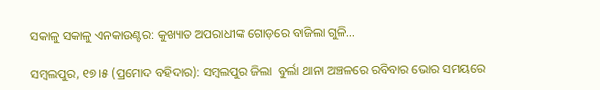ସକାଳୁ ସକାଳୁ ଏନକାଉଣ୍ଟର: କୁଖ୍ୟାତ ଅପରାଧୀଙ୍କ ଗୋଡ଼ରେ ବାଜିଲା ଗୁଳି…

ସମ୍ବଲପୁର, ୧୭।୫ (ପ୍ରମୋଦ ବହିଦାର): ସମ୍ବଲପୁର ଜିଲା  ବୁର୍ଲା ଥାନା ଅଞ୍ଚଳରେ ରବିବାର ଭୋର ସମୟରେ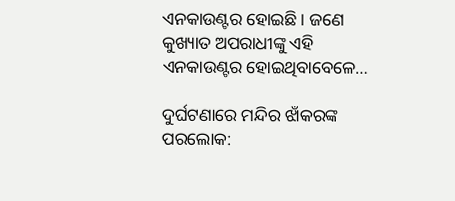ଏନକାଉଣ୍ଟର ହୋଇଛି। ଜଣେ କୁଖ୍ୟାତ ଅପରାଧୀଙ୍କୁ ଏହି ଏନକାଉଣ୍ଟର ହୋଇଥିବାବେଳେ…

ଦୁର୍ଘଟଣାରେ ମନ୍ଦିର ଝାଁକରଙ୍କ ପରଲୋକ: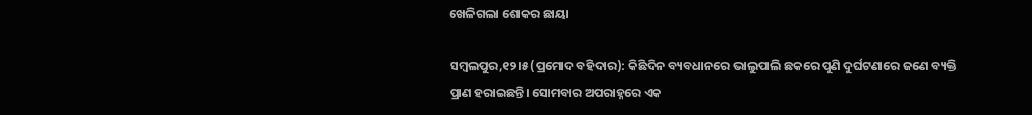ଖେଳିଗଲା ଶୋକର ଛାୟା

ସମ୍ବଲପୁର,୧୨।୫(ପ୍ରମୋଦ ବହିଦାର): କିଛିଦିନ ବ୍ୟବଧାନରେ ଭାଲୁପାଲି ଛକରେ ପୁଣି ଦୁର୍ଘଟଣାରେ ଜଣେ ବ୍ୟକ୍ତି ପ୍ରାଣ ହରାଇଛନ୍ତି। ସୋମବାର ଅପରାହ୍ନରେ ଏକ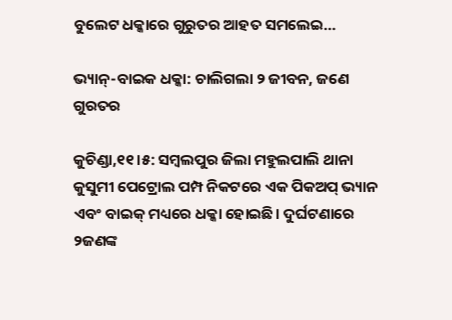ବୁଲେଟ ଧକ୍କାରେ ଗୁରୁତର ଆହତ ସମଲେଇ…

ଭ୍ୟାନ୍‌-ବାଇକ ଧକ୍କା: ଚାଲିଗଲା ୨ ଜୀବନ, ଜଣେ ଗୁରତର

କୁଚିଣ୍ଡା,୧୧।୫: ସମ୍ୱଲପୁର ଜିଲା ମହୁଲପାଲି ଥାନା କୁସୁମୀ ପେଟ୍ରୋଲ ପମ୍ପ ନିକଟରେ ଏକ ପିକଅପ୍‌ ଭ୍ୟାନ ଏବଂ ବାଇକ୍‌ ମଧ୍ୟରେ ଧକ୍କା ହୋଇଛି। ଦୁର୍ଘଟଣାରେ ୨ଜଣଙ୍କ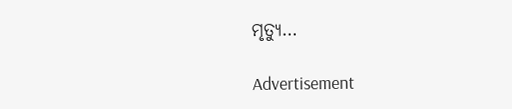ମୃତ୍ୟୁ…

Advertisement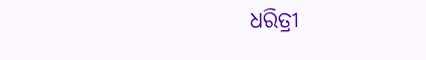ଧରିତ୍ରୀ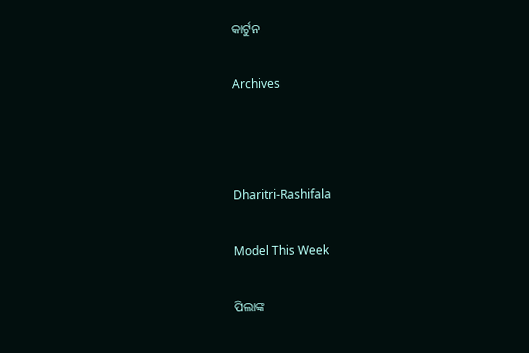କାର୍ଟୁନ

Archives



Dharitri-Rashifala

Model This Week

ପିଲାଙ୍କ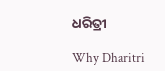ଧରିତ୍ରୀ

Why Dharitri